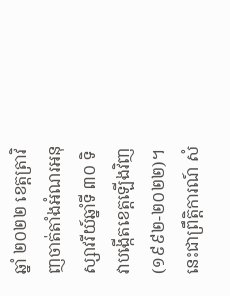ឆ្នាំ ២០២២ ខេត្តត្រាវិញចាត់តាំងអំណរអនុស្សាវរីយ៍ឆ្នាំទី ៣០ ទិវាបង្កើតខេត្តឡើងវិញ (១៩៩២-២០២២)។ នេះជាព្រឹត្តិការណ៍ សំ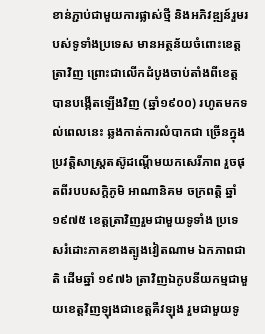ខាន់ភ្ជាប់ជាមួយការផ្លាស់ថ្មី និងអភិវឌ្ឍន៍រួមរបស់ទូទាំងប្រទេស មានអត្ថន័យចំពោះខេត្តត្រាវិញ ព្រោះជាលើកដំបូងចាប់តាំងពីខេត្តបានបង្កើតឡើងវិញ (ឆ្នាំ១៩០០) រហូតមកទល់ពេលនេះ ឆ្លងកាត់ការលំបាកជា ច្រើនក្នុងប្រវត្តិសាស្រ្តតស៊ូដណ្តើមយកសេរីភាព រួចផុតពីរបបសក្តិភូមិ អាណានិគម ចក្រពត្តិ ឆ្នាំ ១៩៧៥ ខេត្តត្រាវិញរួមជាមួយទូទាំង ប្រទេសរំដោះភាគខាងត្បូងវៀតណាម ឯកភាពជាតិ ដើមឆ្នាំ ១៩៧៦ ត្រាវិញឯកូបនីយកម្មជាមួយខេត្តវិញឡុងជាខេត្តគឺវឡុង រួមជាមួយទូ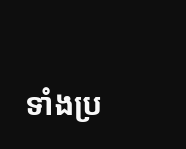ទាំងប្រ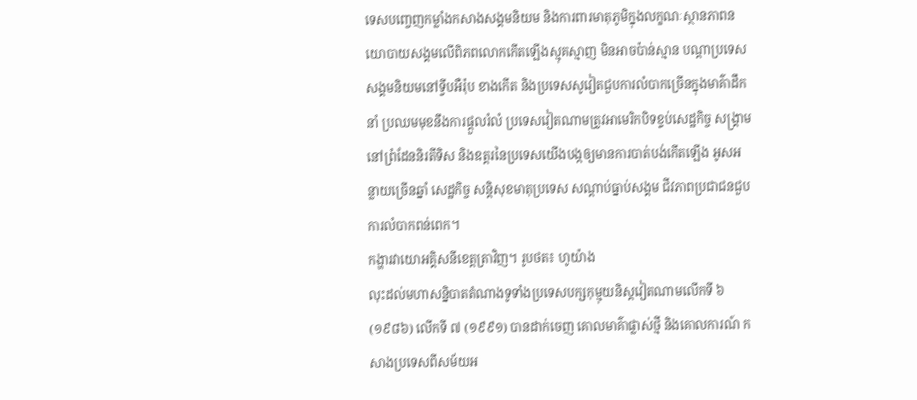ទេសបញ្ចេញកម្លាំងកសាងសង្គមនិយម និងការពារមាតុភូមិក្នុងលក្ខណៈស្ថានភាពនយោបាយសង្គមលើពិភពលោកកើតឡើងស្មុគស្មាញ មិនអាចប៉ាន់ស្មាន បណ្តាប្រទេសសង្គមនិយមនៅទ្វីបអឺរ៉ុប ខាងកើត និងប្រទេសសូវៀតជួបការលំបាកច្រើនក្នុងមាគ៌ាដឹកនាំ ប្រឈមមុខនឹងការផ្ដួលរំលំ ប្រទេសវៀតណាមត្រូវអាមេរិកបិទខ្ទប់សេដ្ឋកិច្ច សង្រ្គាមនៅព្រំដែននិរតីទិស និងឧត្តរនៃប្រទេសយើងបង្កឲ្យមានការបាត់បង់កើតឡើង អូសអន្លាយច្រើនឆ្នាំ សេដ្ឋកិច្ច សន្តិសុខមាតុប្រទេស សណ្តាប់ធ្នាប់សង្គម ជីវភាពប្រជាជនជួបការលំបាកពន់ពេក។
កង្ហារវាយោអគ្គិសនីខេត្តត្រាវិញ។ រូបថត៖ ហូយ៉ាង
លុះដល់មហាសន្និបាតតំណាងទូទាំងប្រទេសបក្សកុម្មុយនិស្តវៀតណាមលើកទី ៦ (១៩៨៦) លើកទី ៧ (១៩៩១) បានដាក់ចេញ គោលមាគ៌ាផ្លាស់ថ្មី និងគោលការណ៍ កសាងប្រទេសពីសម័យអ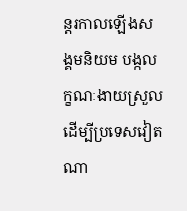ន្តរកាលឡើងសង្គមនិយម បង្កលក្ខណៈងាយស្រួលដើម្បីប្រទេសវៀតណា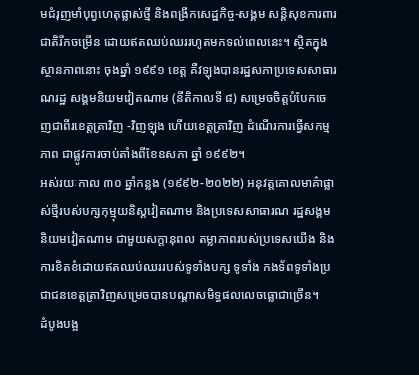មជំរុញមាំបុព្វហេតុផ្លាស់ថ្មី និងពង្រីកសេដ្ឋកិច្ច-សង្គម សន្តិសុខការពារជាតិរីកចម្រើន ដោយឥតឈប់ឈររហូតមកទល់ពេលនេះ។ ស្ថិតក្នុងស្ថានភាពនោះ ចុងឆ្នាំ ១៩៩១ ខេត្ត គឺវឡុងបានរដ្ឋសភាប្រទេសសាធារណរដ្ឋ សង្គមនិយមវៀតណាម (នីតិកាលទី ៨) សម្រេចចិត្តបំបែកចេញជាពីរខេត្តត្រាវិញ -វិញឡុង ហើយខេត្តត្រាវិញ ដំណើរការធ្វើសកម្មភាព ជាផ្លូវការចាប់តាំងពីខែឧសភា ឆ្នាំ ១៩៩២។
អស់រយៈកាល ៣០ ឆ្នាំកន្លង (១៩៩២-២០២២) អនុវត្តគោលមាគ៌ាផ្លាស់ថ្មីរបស់បក្សកុម្មុយនិស្តវៀតណាម និងប្រទេសសាធារណ រដ្ឋសង្គមនិយមវៀតណាម ជាមួយសក្ដានុពល តម្លាភាពរបស់ប្រទេសយើង និងការខិតខំដោយឥតឈប់ឈររបស់ទូទាំងបក្ស ទូទាំង កងទ័ពទូទាំងប្រជាជនខេត្តត្រាវិញសម្រេចបានបណ្តាសមិទ្ធផលលេចធ្លោជាច្រើន។
ដំបូងបង្អ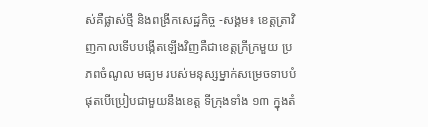ស់គឺផ្លាស់ថ្មី និងពង្រីកសេដ្ឋកិច្ច -សង្គម៖ ខេត្តត្រាវិញកាលទើបបង្កើតឡើងវិញគឺជាខេត្តក្រីក្រមួយ ប្រភពចំណូល មធ្យម របស់មនុស្សម្នាក់សម្រេចទាបបំផុតបើប្រៀបជាមួយនឹងខេត្ត ទីក្រុងទាំង ១៣ ក្នុងតំ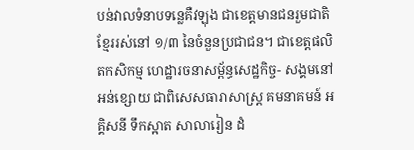បន់វាលទំនាបទន្លេគឺវឡុង ជាខេត្តមានជនរួមជាតិខ្មែររស់នៅ ១/៣ នៃចំនួនប្រជាជន។ ជាខេត្តផលិតកសិកម្ម ហេដ្ឋារចនាសម្ព័ន្ធសេដ្ឋកិច្ច- សង្គមនៅ អន់ខ្សោយ ជាពិសេសធារាសាស្រ្ត គមនាគមន៍ អគ្គិសនី ទឹកស្អាត សាលារៀន ដំ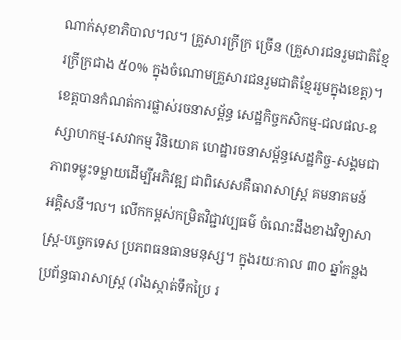ណាក់សុខាភិបាល។ល។ គ្រួសារក្រីក្រ ច្រើន (គ្រួសារជនរួមជាតិខ្មែរក្រីក្រជាង ៥០% ក្នុងចំណោមគ្រួសារជនរួមជាតិខ្មែររួមក្នុងខេត្ត)។ ខេត្តបានកំណត់ការផ្លាស់រចនាសម្ព័ន្ធ សេដ្ឋកិច្ចកសិកម្ម-ជលផល-ឧស្សាហកម្ម-សេវាកម្ម វិនិយោគ ហេដ្ឋារចនាសម្ព័ន្ធសេដ្ឋកិច្ច-សង្គមជាភាពទម្លុះទម្លាយដើម្បីអភិវឌ្ឍ ជាពិសេសគឺធារាសាស្រ្ត គមនាគមន៍ អគ្គិសនី។ល។ លើកកម្ពស់កម្រិតវិជ្ជាវប្បធម៌ ចំណេះដឹងខាងវិទ្យាសាស្រ្ត-បច្ចេកទេស ប្រភពធនធានមនុស្ស។ ក្នុងរយៈកាល ៣០ ឆ្នាំកន្លង ប្រព័ន្ធធារាសាស្រ្ត (រាំងស្កាត់ទឹកប្រៃ រ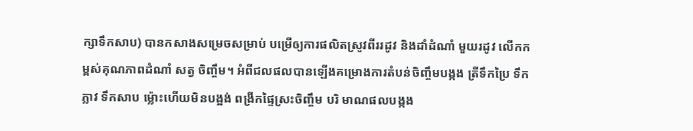ក្សាទឹកសាប) បានកសាងសម្រេចសម្រាប់ បម្រើឲ្យការផលិតស្រូវពីររដូវ និងដាំដំណាំ មួយរដូវ លើកកម្ពស់គុណភាពដំណាំ សត្វ ចិញ្ចឹម។ អំពីជលផលបានឡើងគម្រោងការតំបន់ចិញ្ចឹមបង្កង ត្រីទឹកប្រៃ ទឹកភ្លាវ ទឹកសាប ម្ល៉ោះហើយមិនបង្អង់ ពង្រីកផ្ទៃស្រះចិញ្ចឹម បរិ មាណផលបង្កង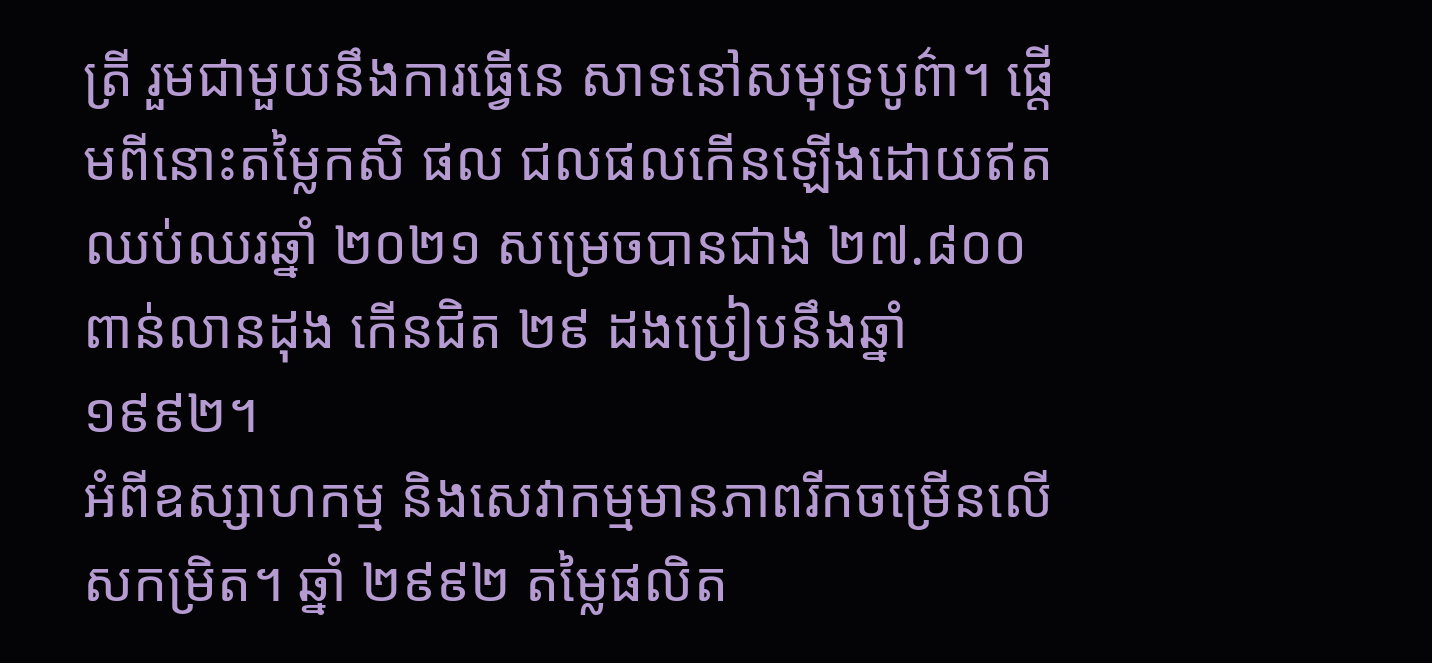ត្រី រួមជាមួយនឹងការធ្វើនេ សាទនៅសមុទ្របូព៌ា។ ផ្តើមពីនោះតម្លៃកសិ ផល ជលផលកើនឡើងដោយឥតឈប់ឈរឆ្នាំ ២០២១ សម្រេចបានជាង ២៧.៨០០ ពាន់លានដុង កើនជិត ២៩ ដងប្រៀបនឹងឆ្នាំ ១៩៩២។
អំពីឧស្សាហកម្ម និងសេវាកម្មមានភាពរីកចម្រើនលើសកម្រិត។ ឆ្នាំ ២៩៩២ តម្លៃផលិត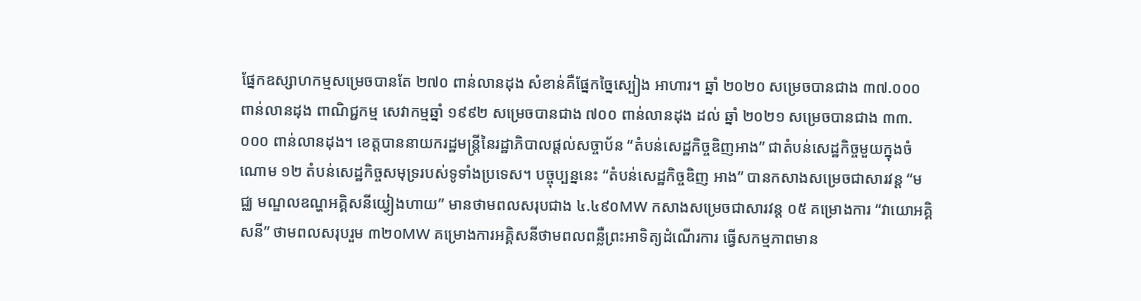ផ្នែកឧស្សាហកម្មសម្រេចបានតែ ២៧០ ពាន់លានដុង សំខាន់គឺផ្នែកច្នៃស្បៀង អាហារ។ ឆ្នាំ ២០២០ សម្រេចបានជាង ៣៧.០០០ ពាន់លានដុង ពាណិជ្ជកម្ម សេវាកម្មឆ្នាំ ១៩៩២ សម្រេចបានជាង ៧០០ ពាន់លានដុង ដល់ ឆ្នាំ ២០២១ សម្រេចបានជាង ៣៣.០០០ ពាន់លានដុង។ ខេត្តបាននាយករដ្ឋមន្រ្តីនៃរដ្ឋាភិបាលផ្តល់សច្ចាប័ន “តំបន់សេដ្ឋកិច្ចឌិញអាង” ជាតំបន់សេដ្ឋកិច្ចមួយក្នុងចំណោម ១២ តំបន់សេដ្ឋកិច្ចសមុទ្ររបស់ទូទាំងប្រទេស។ បច្ចុប្បន្ននេះ “តំបន់សេដ្ឋកិច្ចឌិញ អាង” បានកសាងសម្រេចជាសារវន្ត “មជ្ឈ មណ្ឌលឧណ្ហអគ្គិសនីយ្វៀងហាយ” មានថាមពលសរុបជាង ៤.៤៩០MW កសាងសម្រេចជាសារវន្ត ០៥ គម្រោងការ “វាយោអគ្គិសនី” ថាមពលសរុបរួម ៣២០MW គម្រោងការអគ្គិសនីថាមពលពន្លឺព្រះអាទិត្យដំណើរការ ធ្វើសកម្មភាពមាន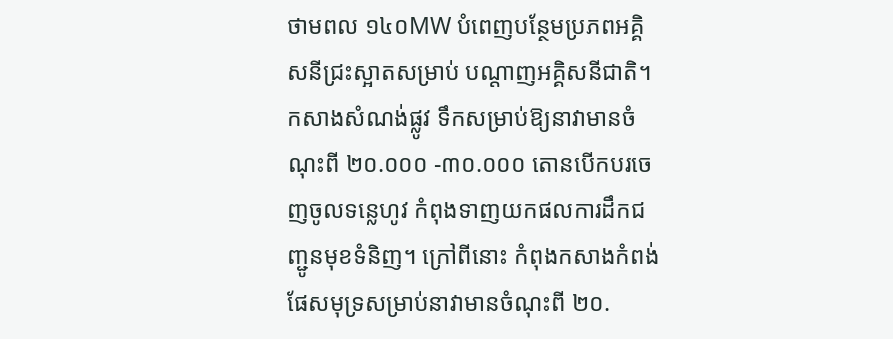ថាមពល ១៤០MW បំពេញបន្ថែមប្រភពអគ្គិសនីជ្រះស្អាតសម្រាប់ បណ្តាញអគ្គិសនីជាតិ។ កសាងសំណង់ផ្លូវ ទឹកសម្រាប់ឱ្យនាវាមានចំណុះពី ២០.០០០ -៣០.០០០ តោនបើកបរចេញចូលទន្លេហូវ កំពុងទាញយកផលការដឹកជញ្ជូនមុខទំនិញ។ ក្រៅពីនោះ កំពុងកសាងកំពង់ផែសមុទ្រសម្រាប់នាវាមានចំណុះពី ២០.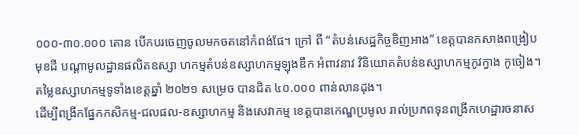០០០-៣០.០០០ តោន បើកបរចេញចូលមកចតនៅកំពង់ផែ។ ក្រៅ ពី “តំបន់សេដ្ឋកិច្ចឌិញអាង” ខេត្តបានកសាងពង្រៀបមុខដី បណ្តាមូលដ្ឋានផលិតឧស្សា ហកម្មតំបន់ឧស្សាហកម្មឡុងឌឹក អំពាវនាវ វិនិយោគតំបន់ឧស្សាហកម្មកូវក្វាង កូចៀង។ តម្លៃឧស្សាហកម្មទូទាំងខេត្តឆ្នាំ ២០២១ សម្រេច បានជិត ៤០.០០០ ពាន់លានដុង។
ដើម្បីពង្រីកផ្នែកកសិកម្ម-ជលផល-ឧស្សាហកម្ម និងសេវាកម្ម ខេត្តបានកេណ្ឌប្រមូល រាល់ប្រភពទុនពង្រីកហេដ្ឋារចនាស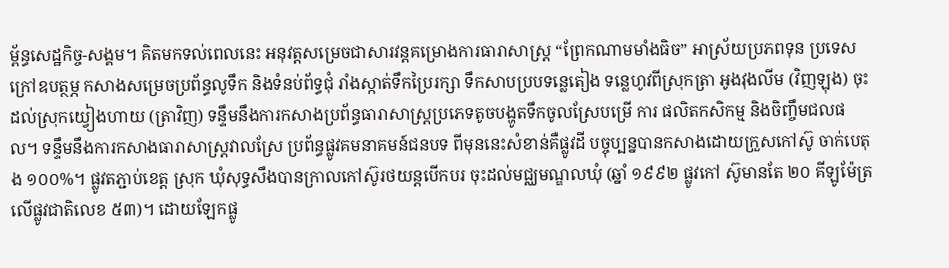ម័្ពន្ធសេដ្ឋកិច្ច-សង្គម។ គិតមកទល់ពេលនេះ អនុវត្តសម្រេចជាសារវន្តគម្រោងការធារាសាស្រ្ត “ព្រែកណាមមាំងធិច” អាស្រ័យប្រភពទុន ប្រទេសក្រៅឧបត្ថម្ភ កសាងសម្រេចប្រព័ន្ធលូទឹក និងទំនប់ព័ទ្ធជុំ រាំងស្កាត់ទឹកប្រៃរក្សា ទឹកសាបប្របទន្លេតៀង ទន្លេហូវពីស្រុកត្រា អូងវុងលីម (វិញឡុង) ចុះដល់ស្រុកយ្វៀងហាយ (ត្រាវិញ) ទន្ទឹមនឹងការកសាងប្រព័ន្ធធារាសាស្រ្តប្រភេទតូចបង្ហូតទឹកចូលស្រែបម្រើ ការ ផលិតកសិកម្ម និងចិញ្ចឹមជលផល។ ទន្ទឹមនឹងការកសាងធារាសាស្រ្តវាលស្រែ ប្រព័ន្ធផ្លូវគមនាគមន៍ជនបទ ពីមុននេះសំខាន់គឺផ្លូវដី បច្ចុប្បន្នបានកសាងដោយក្រួសកៅស៊ូ ចាក់បេតុង ១០០%។ ផ្លូវតភ្ជាប់ខេត្ត ស្រុក ឃុំសុទ្ធសឹងបានក្រាលកៅស៊ូរថយន្តបើកបរ ចុះដល់មជ្ឈមណ្ឌលឃុំ (ឆ្នាំ ១៩៩២ ផ្លូវកៅ ស៊ូមានតែ ២០ គីឡូម៉ែត្រលើផ្លូវជាតិលេខ ៥៣)។ ដោយឡែកផ្លូ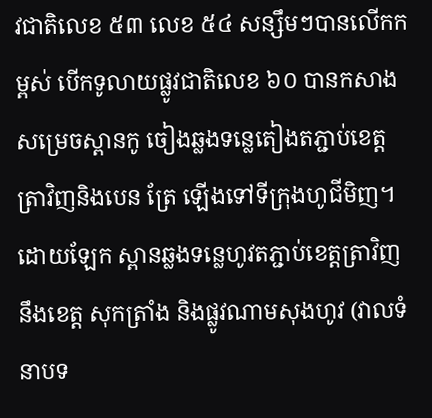វជាតិលេខ ៥៣ លេខ ៥៤ សន្សឹមៗបានលើកកម្ពស់ បើកទូលាយផ្លូវជាតិលេខ ៦០ បានកសាងសម្រេចស្ពានកូ ចៀងឆ្លងទន្លេតៀងតភ្ជាប់ខេត្តត្រាវិញនិងបេន ត្រែ ឡើងទៅទីក្រុងហូជីមិញ។ ដោយឡែក ស្ពានឆ្លងទន្លេហូវតភ្ជាប់ខេត្តត្រាវិញនឹងខេត្ត សុកត្រាំង និងផ្លូវណាមសុងហូវ (វាលទំ នាបទ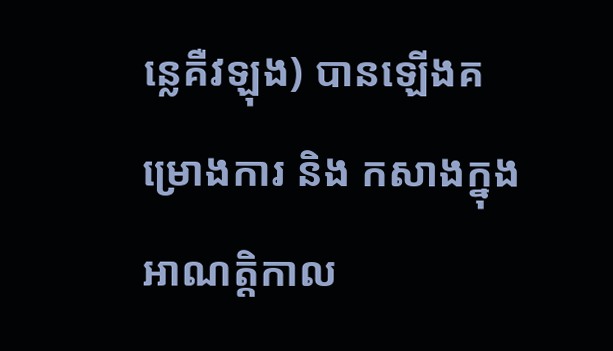ន្លេគឺវឡុង) បានឡើងគម្រោងការ និង កសាងក្នុងអាណត្តិកាល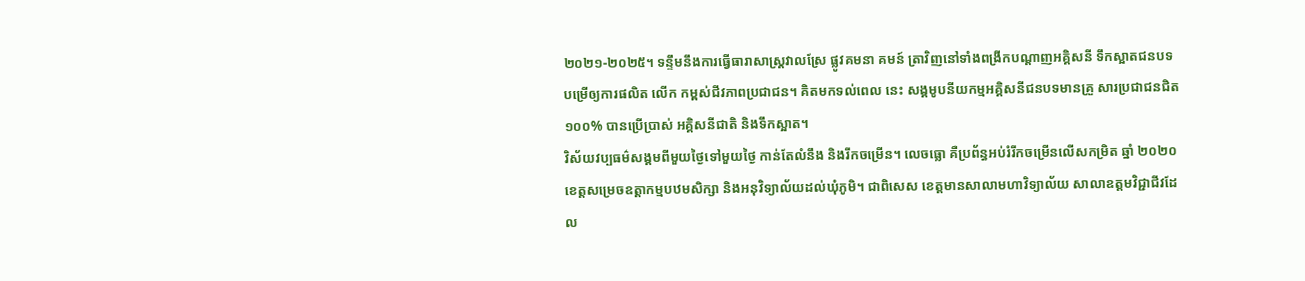២០២១-២០២៥។ ទន្ទឹមនឹងការធ្វើធារាសាស្រ្តវាលស្រែ ផ្លូវគមនា គមន៍ ត្រាវិញនៅទាំងពង្រីកបណ្តាញអគ្គិសនី ទឹកស្អាតជនបទបម្រើឲ្យការផលិត លើក កម្ពស់ជីវភាពប្រជាជន។ គិតមកទល់ពេល នេះ សង្គមូបនីយកម្មអគ្គិសនីជនបទមានគ្រួ សារប្រជាជនជិត ១០០% បានប្រើប្រាស់ អគ្គិសនីជាតិ និងទឹកស្អាត។
វិស័យវប្បធម៌សង្គមពីមួយថ្ងៃទៅមួយថ្ងៃ កាន់តែលំនឹង និងរីកចម្រើន។ លេចធ្លោ គឺប្រព័ន្ធអប់រំរីកចម្រើនលើសកម្រិត ឆ្នាំ ២០២០ ខេត្តសម្រេចឧត្តាកម្មបឋមសិក្សា និងអនុវិទ្យាល័យដល់ឃុំភូមិ។ ជាពិសេស ខេត្តមានសាលាមហាវិទ្យាល័យ សាលាឧត្តមវិជ្ជាជីវដែល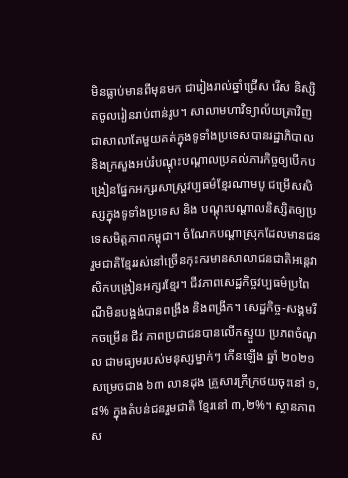មិនធ្លាប់មានពីមុនមក ជារៀងរាល់ឆ្នាំជ្រើស រើស និស្សិតចូលរៀនរាប់ពាន់រូប។ សាលាមហាវិទ្យាល័យត្រាវិញជាសាលាតែមួយគត់ក្នុងទូទាំងប្រទេសបានរដ្ឋាភិបាល និងក្រសួងអប់រំបណ្តុះបណ្តាលប្រគល់ភារកិច្ចឲ្យបើកបង្រៀនផ្នែកអក្សរសាស្រ្តវប្បធម៌ខ្មែរណាមបូ ជម្រើសសិស្សក្នុងទូទាំងប្រទេស និង បណ្តុះបណ្តាលនិស្សិតឲ្យប្រទេសមិត្តភាពកម្ពុជា។ ចំណែកបណ្តាស្រុកដែលមានជន រួមជាតិខ្មែររស់នៅច្រើនកុះករមានសាលាជនជាតិអន្តេវាសិកបង្រៀនអក្សរខ្មែរ។ ជីវភាពសេដ្ឋកិច្ចវប្បធម៌ប្រពៃណីមិនបង្អង់បានពង្រឹង និងពង្រីក។ សេដ្ឋកិច្ច-សង្គមរីកចម្រើន ជីវ ភាពប្រជាជនបានលើកស្ទួយ ប្រភពចំណូល ជាមធ្យមរបស់មនុស្សម្នាក់ៗ កើនឡើង ឆ្នាំ ២០២១ សម្រេចជាង ៦៣ លានដុង គ្រួសារក្រីក្រថយចុះនៅ ១,៨% ក្នុងតំបន់ជនរួមជាតិ ខ្មែរនៅ ៣,២%។ ស្ថានភាពស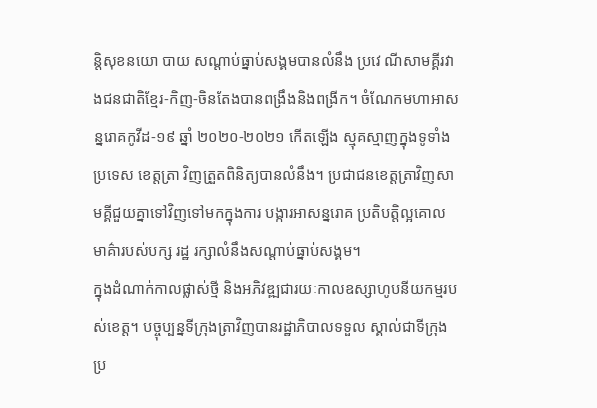ន្តិសុខនយោ បាយ សណ្តាប់ធ្នាប់សង្គមបានលំនឹង ប្រវេ ណីសាមគ្គីរវាងជនជាតិខ្មែរ-កិញ-ចិនតែងបានពង្រឹងនិងពង្រីក។ ចំណែកមហាអាសន្នរោគកូវីដ-១៩ ឆ្នាំ ២០២០-២០២១ កើតឡើង ស្មុគស្មាញក្នុងទូទាំងប្រទេស ខេត្តត្រា វិញត្រួតពិនិត្យបានលំនឹង។ ប្រជាជនខេត្តត្រាវិញសាមគ្គីជួយគ្នាទៅវិញទៅមកក្នុងការ បង្ការអាសន្នរោគ ប្រតិបត្តិល្អគោលមាគ៌ារបស់បក្ស រដ្ឋ រក្សាលំនឹងសណ្តាប់ធ្នាប់សង្គម។
ក្នុងដំណាក់កាលផ្លាស់ថ្មី និងអភិវឌ្ឍជារយៈកាលឧស្សាហូបនីយកម្មរបស់ខេត្ត។ បច្ចុប្បន្នទីក្រុងត្រាវិញបានរដ្ឋាភិបាលទទួល ស្គាល់ជាទីក្រុងប្រ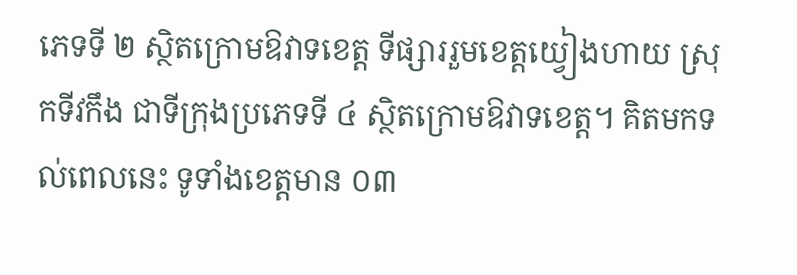ភេទទី ២ ស្ថិតក្រោមឱវាទខេត្ត ទីផ្សាររួមខេត្តយ្វៀងហាយ ស្រុកទីវកឹង ជាទីក្រុងប្រភេទទី ៤ ស្ថិតក្រោមឱវាទខេត្ត។ គិតមកទល់ពេលនេះ ទូទាំងខេត្តមាន ០៣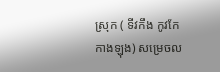ស្រុក ( ទីវកឹង កូវកែ កាងឡុង) សម្រេចល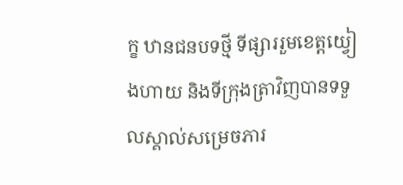ក្ខ ឋានជនបទថ្មី ទីផ្សាររួមខេត្តយ្វៀងហាយ និងទីក្រុងត្រាវិញបានទទួលស្គាល់សម្រេចភារ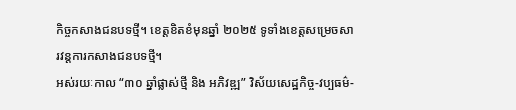កិច្ចកសាងជនបទថ្មី។ ខេត្តខិតខំមុនឆ្នាំ ២០២៥ ទូទាំងខេត្តសម្រេចសារវន្តការកសាងជនបទថ្មី។
អស់រយៈកាល “៣០ ឆ្នាំផ្លាស់ថ្មី និង អភិវឌ្ឍ” វិស័យសេដ្ឋកិច្ច-វប្បធម៌-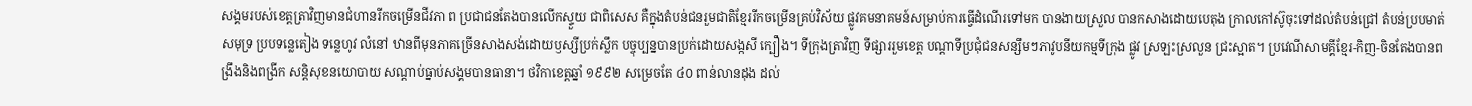សង្គមរបស់ខេត្តត្រាវិញមានជំហានរីកចម្រើនជីវភា ព ប្រជាជនតែងបានលើកស្ទួយ ជាពិសេស គឺក្នុងតំបន់ជនរួមជាតិខ្មែររីកចម្រើនគ្រប់វិស័យ ផ្លូវគមនាគមន៍សម្រាប់ការធ្វើដំណើរទៅមក បានងាយស្រួល បានកសាងដោយបេតុង ក្រាលកៅស៊ូចុះទៅដល់តំបន់ជ្រៅ តំបន់ប្របមាត់សមុទ្រ ប្របទន្លេតៀង ទន្លេហូវ លំនៅ ឋានពីមុនភាគច្រើនសាងសង់ដោយឫស្សីប្រក់ស្លឹក បច្ចុប្បន្នបានប្រក់ដោយសង្កសី ក្បឿង។ ទីក្រុងត្រាវិញ ទីផ្សាររួមខេត្ត បណ្តាទីប្រជុំជនសន្សឹមៗភាវូបនីយកម្មទីក្រុង ផ្លូវ ស្រឡះស្រលួន ជ្រះស្អាត។ ប្រវេណីសាមគ្គីខ្មែរ-កិញ-ចិនតែងបានពង្រឹងនិងពង្រីក សន្តិសុខនយោបាយ សណ្តាប់ធ្នាប់សង្គមបានធានា។ ថវិកាខេត្តឆ្នាំ ១៩៩២ សម្រេចតែ ៤០ ពាន់លានដុង ដល់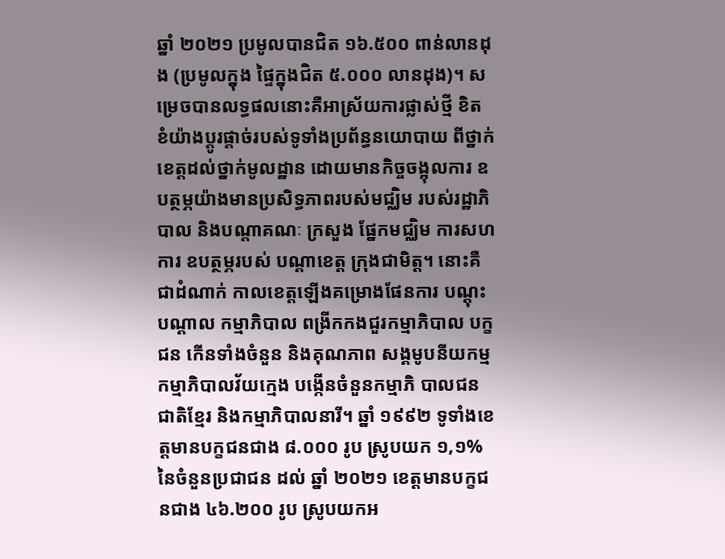ឆ្នាំ ២០២១ ប្រមូលបានជិត ១៦.៥០០ ពាន់លានដុង (ប្រមូលក្នុង ផ្ទៃក្នុងជិត ៥.០០០ លានដុង)។ សម្រេចបានលទ្ធផលនោះគឺអាស្រ័យការផ្លាស់ថ្មី ខិត ខំយ៉ាងប្តូរផ្តាច់របស់ទូទាំងប្រព័ន្ធនយោបាយ ពីថ្នាក់ខេត្តដល់ថ្នាក់មូលដ្ឋាន ដោយមានកិច្ចចង្អុលការ ឧបត្ថម្ភយ៉ាងមានប្រសិទ្ធភាពរបស់មជ្ឈិម របស់រដ្ឋាភិបាល និងបណ្តាគណៈ ក្រសួង ផ្នែកមជ្ឈិម ការសហការ ឧបត្ថម្ភរបស់ បណ្តាខេត្ត ក្រុងជាមិត្ត។ នោះគឺជាដំណាក់ កាលខេត្តឡើងគម្រោងផែនការ បណ្តុះបណ្តាល កម្មាភិបាល ពង្រីកកងជួរកម្មាភិបាល បក្ខជន កើនទាំងចំនួន និងគុណភាព សង្គមូបនីយកម្មកម្មាភិបាលវ័យក្មេង បង្កើនចំនួនកម្មាភិ បាលជនជាតិខ្មែរ និងកម្មាភិបាលនារី។ ឆ្នាំ ១៩៩២ ទូទាំងខេត្តមានបក្ខជនជាង ៨.០០០ រូប ស្រូបយក ១,១% នៃចំនួនប្រជាជន ដល់ ឆ្នាំ ២០២១ ខេត្តមានបក្ខជនជាង ៤៦.២០០ រូប ស្រូបយកអ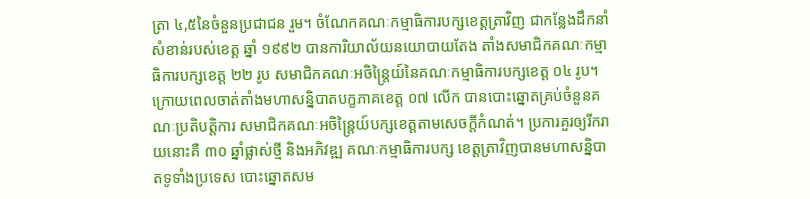ត្រា ៤,៥នៃចំនួនប្រជាជន រួម។ ចំណែកគណៈកម្មាធិការបក្សខេត្តត្រាវិញ ជាកន្លែងដឹកនាំសំខាន់របស់ខេត្ត ឆ្នាំ ១៩៩២ បានការិយាល័យនយោបាយតែង តាំងសមាជិកគណៈកម្មាធិការបក្សខេត្ត ២២ រូប សមាជិកគណៈអចិន្រ្តៃយ៍នៃគណៈកម្មាធិការបក្សខេត្ត ០៤ រូប។ ក្រោយពេលចាត់តាំងមហាសន្និបាតបក្ខភាគខេត្ត ០៧ លើក បានបោះឆ្នោតគ្រប់ចំនួនគណៈប្រតិបត្តិការ សមាជិកគណៈអចិន្ត្រៃយ៍បក្សខេត្តតាមសេចក្តីកំណត់។ ប្រការគួរឲ្យរីករាយនោះគឺ ៣០ ឆ្នាំផ្លាស់ថ្មី និងអភិវឌ្ឍ គណៈកម្មាធិការបក្ស ខេត្តត្រាវិញបានមហាសន្និបាតទូទាំងប្រទេស បោះឆ្នោតសម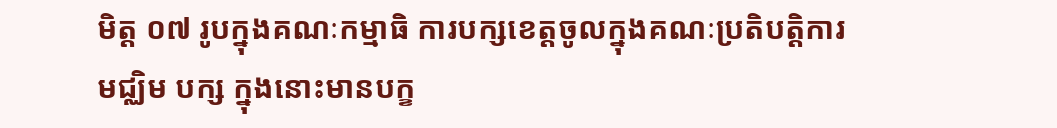មិត្ត ០៧ រូបក្នុងគណៈកម្មាធិ ការបក្សខេត្តចូលក្នុងគណៈប្រតិបត្តិការមជ្ឈិម បក្ស ក្នុងនោះមានបក្ខ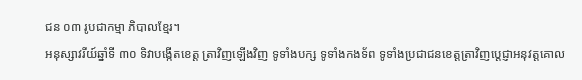ជន ០៣ រូបជាកម្មា ភិបាលខ្មែរ។
អនុស្សាវរីយ៍ឆ្នាំទី ៣០ ទិវាបង្កើតខេត្ត ត្រាវិញឡើងវិញ ទូទាំងបក្ស ទូទាំងកងទ័ព ទូទាំងប្រជាជនខេត្តត្រាវិញប្តេជ្ញាអនុវត្តគោល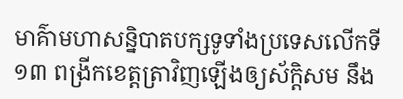មាគ៌ាមហាសន្និបាតបក្សទូទាំងប្រទេសលើកទី ១៣ ពង្រីកខេត្តត្រាវិញឡើងឲ្យស័ក្ដិសម នឹង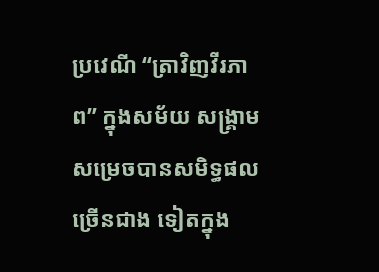ប្រវេណី “ត្រាវិញវីរភាព” ក្នុងសម័យ សង្រ្គាម សម្រេចបានសមិទ្ធផលច្រើនជាង ទៀតក្នុង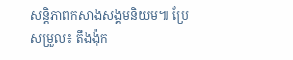សន្តិភាពកសាងសង្គមនិយម៕ ប្រែសម្រួល៖ តឹងង៉ុក